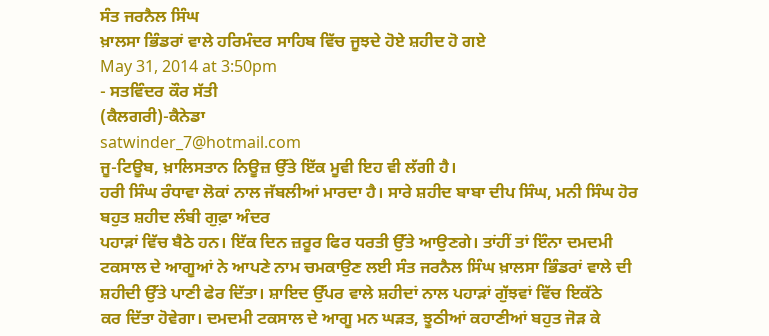ਸੰਤ ਜਰਨੈਲ ਸਿੰਘ
ਖ਼ਾਲਸਾ ਭਿੰਡਰਾਂ ਵਾਲੇ ਹਰਿਮੰਦਰ ਸਾਹਿਬ ਵਿੱਚ ਜੂਝਦੇ ਹੋਏ ਸ਼ਹੀਦ ਹੋ ਗਏ
May 31, 2014 at 3:50pm
- ਸਤਵਿੰਦਰ ਕੌਰ ਸੱਤੀ
(ਕੈਲਗਰੀ)-ਕੈਨੇਡਾ
satwinder_7@hotmail.com
ਜੂ-ਟਿਊਬ, ਖ਼ਾਲਿਸਤਾਨ ਨਿਊਜ਼ ਉੱਤੇ ਇੱਕ ਮੂਵੀ ਇਹ ਵੀ ਲੱਗੀ ਹੈ।
ਹਰੀ ਸਿੰਘ ਰੰਧਾਵਾ ਲੋਕਾਂ ਨਾਲ ਜੱਬਲੀਆਂ ਮਾਰਦਾ ਹੈ। ਸਾਰੇ ਸ਼ਹੀਦ ਬਾਬਾ ਦੀਪ ਸਿੰਘ, ਮਨੀ ਸਿੰਘ ਹੋਰ ਬਹੁਤ ਸ਼ਹੀਦ ਲੰਬੀ ਗੁਫ਼ਾ ਅੰਦਰ
ਪਹਾੜਾਂ ਵਿੱਚ ਬੈਠੇ ਹਨ। ਇੱਕ ਦਿਨ ਜ਼ਰੂਰ ਫਿਰ ਧਰਤੀ ਉੱਤੇ ਆਉਣਗੇ। ਤਾਂਹੀਂ ਤਾਂ ਇੰਨਾ ਦਮਦਮੀ
ਟਕਸਾਲ ਦੇ ਆਗੂਆਂ ਨੇ ਆਪਣੇ ਨਾਮ ਚਮਕਾਉਣ ਲਈ ਸੰਤ ਜਰਨੈਲ ਸਿੰਘ ਖ਼ਾਲਸਾ ਭਿੰਡਰਾਂ ਵਾਲੇ ਦੀ
ਸ਼ਹੀਦੀ ਉੱਤੇ ਪਾਣੀ ਫੇਰ ਦਿੱਤਾ। ਸ਼ਾਇਦ ਉੱਪਰ ਵਾਲੇ ਸ਼ਹੀਦਾਂ ਨਾਲ ਪਹਾੜਾਂ ਗੁੱਝਵਾਂ ਵਿੱਚ ਇਕੱਠੇ
ਕਰ ਦਿੱਤਾ ਹੋਵੇਗਾ। ਦਮਦਮੀ ਟਕਸਾਲ ਦੇ ਆਗੂ ਮਨ ਘੜਤ, ਝੂਠੀਆਂ ਕਹਾਣੀਆਂ ਬਹੁਤ ਜੋੜ ਕੇ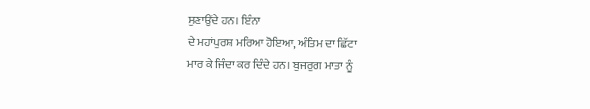ਸੁਣਾਉਂਦੇ ਹਨ। ਇੰਨਾ
ਦੇ ਮਹਾਂਪੁਰਸ਼ ਮਰਿਆ ਹੋਇਆ, ਅੰਤਿਮ ਦਾ ਛਿੱਟਾ
ਮਾਰ ਕੇ ਜਿੰਦਾ ਕਰ ਦਿੰਦੇ ਹਨ। ਬੁਜਰੁਗ ਮਾਤਾ ਨੂੰ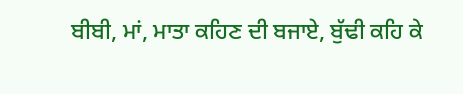ਬੀਬੀ, ਮਾਂ, ਮਾਤਾ ਕਹਿਣ ਦੀ ਬਜਾਏ, ਬੁੱਢੀ ਕਹਿ ਕੇ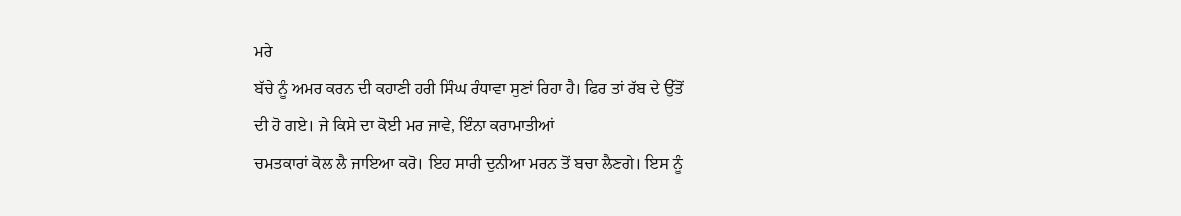ਮਰੇ
ਬੱਚੇ ਨੂੰ ਅਮਰ ਕਰਨ ਦੀ ਕਹਾਣੀ ਹਰੀ ਸਿੰਘ ਰੰਧਾਵਾ ਸੁਣਾਂ ਰਿਹਾ ਹੈ। ਫਿਰ ਤਾਂ ਰੱਬ ਦੇ ਉੱਤੋਂ
ਦੀ ਹੋ ਗਏ। ਜੇ ਕਿਸੇ ਦਾ ਕੋਈ ਮਰ ਜਾਵੇ, ਇੰਨਾ ਕਰਾਮਾਤੀਆਂ
ਚਮਤਕਾਰਾਂ ਕੋਲ ਲੈ ਜਾਇਆ ਕਰੋ। ਇਹ ਸਾਰੀ ਦੁਨੀਆ ਮਰਨ ਤੋਂ ਬਚਾ ਲੈਣਗੇ। ਇਸ ਨੂੰ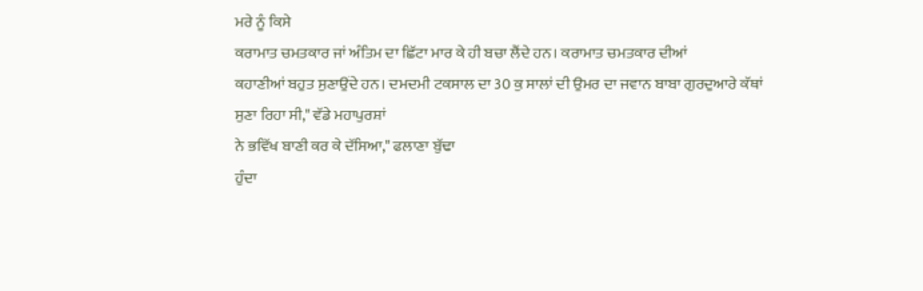ਮਰੇ ਨੂੰ ਕਿਸੇ
ਕਰਾਮਾਤ ਚਮਤਕਾਰ ਜਾਂ ਅੰਤਿਮ ਦਾ ਛਿੱਟਾ ਮਾਰ ਕੇ ਹੀ ਬਚਾ ਲੈਂਦੇ ਹਨ। ਕਰਾਮਾਤ ਚਮਤਕਾਰ ਦੀਆਂ
ਕਹਾਣੀਆਂ ਬਹੁਤ ਸੁਣਾਉਂਦੇ ਹਨ। ਦਮਦਮੀ ਟਕਸਾਲ ਦਾ 30 ਕੁ ਸਾਲਾਂ ਦੀ ਉਮਰ ਦਾ ਜਵਾਨ ਬਾਬਾ ਗੁਰਦੁਆਰੇ ਕੱਥਾਂ
ਸੁਣਾ ਰਿਹਾ ਸੀ," ਵੱਡੇ ਮਹਾਪੁਰਸ਼ਾਂ
ਨੇ ਭਵਿੱਖ ਬਾਣੀ ਕਰ ਕੇ ਦੱਸਿਆ," ਫਲਾਣਾ ਬੁੱਢਾ
ਹੁੰਦਾ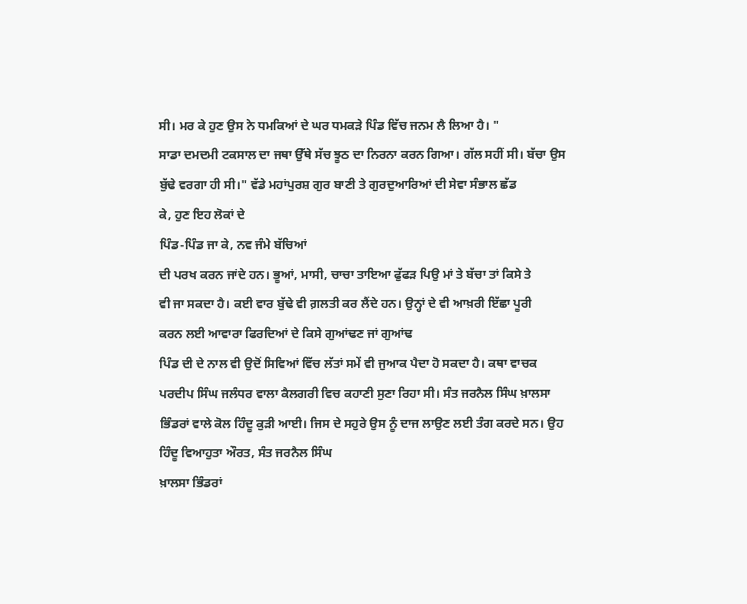ਸੀ। ਮਰ ਕੇ ਹੁਣ ਉਸ ਨੇ ਧਮਕਿਆਂ ਦੇ ਘਰ ਧਮਕੜੇ ਪਿੰਡ ਵਿੱਚ ਜਨਮ ਲੈ ਲਿਆ ਹੈ। "
ਸਾਡਾ ਦਮਦਮੀ ਟਕਸਾਲ ਦਾ ਜਥਾ ਉੱਥੇ ਸੱਚ ਝੂਠ ਦਾ ਨਿਰਨਾ ਕਰਨ ਗਿਆ। ਗੱਲ ਸਹੀਂ ਸੀ। ਬੱਚਾ ਉਸ
ਬੁੱਢੇ ਵਰਗਾ ਹੀ ਸੀ।" ਵੱਡੇ ਮਹਾਂਪੁਰਸ਼ ਗੁਰ ਬਾਣੀ ਤੇ ਗੁਰਦੁਆਰਿਆਂ ਦੀ ਸੇਵਾ ਸੰਭਾਲ ਛੱਡ
ਕੇ, ਹੁਣ ਇਹ ਲੋਕਾਂ ਦੇ
ਪਿੰਡ-ਪਿੰਡ ਜਾ ਕੇ, ਨਵ ਜੰਮੇ ਬੱਚਿਆਂ
ਦੀ ਪਰਖ ਕਰਨ ਜਾਂਦੇ ਹਨ। ਭੂਆਂ, ਮਾਸੀ, ਚਾਚਾ ਤਾਇਆ ਫੁੱਫੜ ਪਿਉ ਮਾਂ ਤੇ ਬੱਚਾ ਤਾਂ ਕਿਸੇ ਤੇ
ਵੀ ਜਾ ਸਕਦਾ ਹੈ। ਕਈ ਵਾਰ ਬੁੱਢੇ ਵੀ ਗ਼ਲਤੀ ਕਰ ਲੈਂਦੇ ਹਨ। ਉਨ੍ਹਾਂ ਦੇ ਵੀ ਆਖ਼ਰੀ ਇੱਛਾ ਪੂਰੀ
ਕਰਨ ਲਈ ਆਵਾਰਾ ਫਿਰਦਿਆਂ ਦੇ ਕਿਸੇ ਗੁਆਂਢਣ ਜਾਂ ਗੁਆਂਢ
ਪਿੰਡ ਦੀ ਦੇ ਨਾਲ ਵੀ ਉਦੋਂ ਸਿਵਿਆਂ ਵਿੱਚ ਲੱਤਾਂ ਸਮੇਂ ਵੀ ਜੁਆਕ ਪੈਦਾ ਹੋ ਸਕਦਾ ਹੈ। ਕਥਾ ਵਾਚਕ
ਪਰਦੀਪ ਸਿੰਘ ਜਲੰਧਰ ਵਾਲਾ ਕੈਲਗਰੀ ਵਿਚ ਕਹਾਣੀ ਸੁਣਾ ਰਿਹਾ ਸੀ। ਸੰਤ ਜਰਨੈਲ ਸਿੰਘ ਖ਼ਾਲਸਾ
ਭਿੰਡਰਾਂ ਵਾਲੇ ਕੋਲ ਹਿੰਦੂ ਕੁੜੀ ਆਈ। ਜਿਸ ਦੇ ਸਹੁਰੇ ਉਸ ਨੂੰ ਦਾਜ ਲਾਉਣ ਲਈ ਤੰਗ ਕਰਦੇ ਸਨ। ਉਹ
ਹਿੰਦੂ ਵਿਆਹੁਤਾ ਔਰਤ, ਸੰਤ ਜਰਨੈਲ ਸਿੰਘ
ਖ਼ਾਲਸਾ ਭਿੰਡਰਾਂ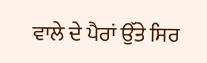ਵਾਲੇ ਦੇ ਪੈਰਾਂ ਉੱਤੇ ਸਿਰ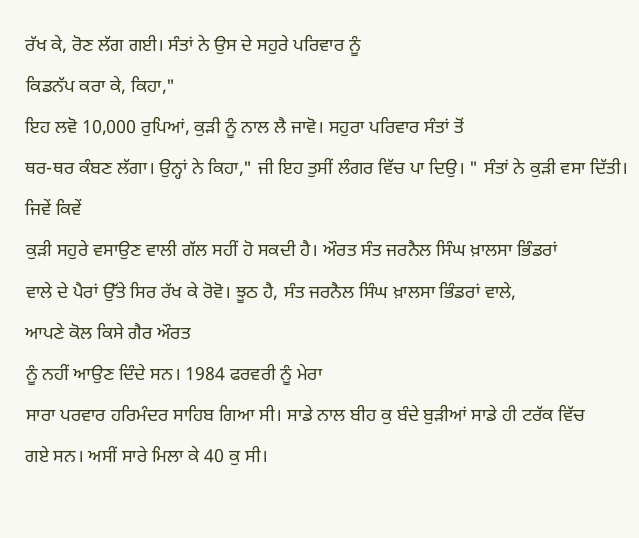ਰੱਖ ਕੇ, ਰੋਣ ਲੱਗ ਗਈ। ਸੰਤਾਂ ਨੇ ਉਸ ਦੇ ਸਹੁਰੇ ਪਰਿਵਾਰ ਨੂੰ
ਕਿਡਨੱਪ ਕਰਾ ਕੇ, ਕਿਹਾ,"
ਇਹ ਲਵੋ 10,000 ਰੁਪਿਆਂ, ਕੁੜੀ ਨੂੰ ਨਾਲ ਲੈ ਜਾਵੋ। ਸਹੁਰਾ ਪਰਿਵਾਰ ਸੰਤਾਂ ਤੋਂ
ਥਰ-ਥਰ ਕੰਬਣ ਲੱਗਾ। ਉਨ੍ਹਾਂ ਨੇ ਕਿਹਾ," ਜੀ ਇਹ ਤੁਸੀਂ ਲੰਗਰ ਵਿੱਚ ਪਾ ਦਿਉ। " ਸੰਤਾਂ ਨੇ ਕੁੜੀ ਵਸਾ ਦਿੱਤੀ। ਜਿਵੇਂ ਕਿਵੇਂ
ਕੁੜੀ ਸਹੁਰੇ ਵਸਾਉਣ ਵਾਲੀ ਗੱਲ ਸਹੀਂ ਹੋ ਸਕਦੀ ਹੈ। ਔਰਤ ਸੰਤ ਜਰਨੈਲ ਸਿੰਘ ਖ਼ਾਲਸਾ ਭਿੰਡਰਾਂ
ਵਾਲੇ ਦੇ ਪੈਰਾਂ ਉੱਤੇ ਸਿਰ ਰੱਖ ਕੇ ਰੋਵੋ। ਝੂਠ ਹੈ, ਸੰਤ ਜਰਨੈਲ ਸਿੰਘ ਖ਼ਾਲਸਾ ਭਿੰਡਰਾਂ ਵਾਲੇ,
ਆਪਣੇ ਕੋਲ ਕਿਸੇ ਗੈਰ ਔਰਤ
ਨੂੰ ਨਹੀਂ ਆਉਣ ਦਿੰਦੇ ਸਨ। 1984 ਫਰਵਰੀ ਨੂੰ ਮੇਰਾ
ਸਾਰਾ ਪਰਵਾਰ ਹਰਿਮੰਦਰ ਸਾਹਿਬ ਗਿਆ ਸੀ। ਸਾਡੇ ਨਾਲ ਬੀਹ ਕੁ ਬੰਦੇ ਬੁੜੀਆਂ ਸਾਡੇ ਹੀ ਟਰੱਕ ਵਿੱਚ
ਗਏ ਸਨ। ਅਸੀਂ ਸਾਰੇ ਮਿਲਾ ਕੇ 40 ਕੁ ਸੀ।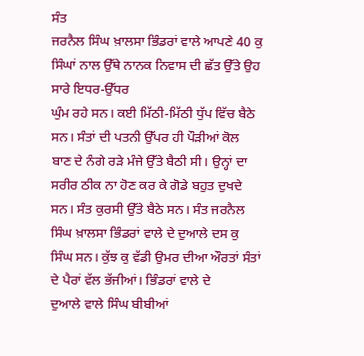ਸੰਤ
ਜਰਨੈਲ ਸਿੰਘ ਖ਼ਾਲਸਾ ਭਿੰਡਰਾਂ ਵਾਲੇ ਆਪਣੇ 40 ਕੁ ਸਿੰਘਾਂ ਨਾਲ ਉੱਥੇ ਨਾਨਕ ਨਿਵਾਸ ਦੀ ਛੱਤ ਉੱਤੇ ਉਹ ਸਾਰੇ ਇਧਰ-ਉੱਧਰ
ਘੁੰਮ ਰਹੇ ਸਨ। ਕਈ ਮਿੱਠੀ-ਮਿੱਠੀ ਧੁੱਪ ਵਿੱਚ ਬੈਠੇ ਸਨ। ਸੰਤਾਂ ਦੀ ਪਤਨੀ ਉੱਪਰ ਹੀ ਪੌੜੀਆਂ ਕੋਲ
ਬਾਣ ਦੇ ਨੰਗੇ ਰੜੇ ਮੰਜੇ ਉੱਤੇ ਬੈਠੀ ਸੀ। ਉਨ੍ਹਾਂ ਦਾ ਸਰੀਰ ਠੀਕ ਨਾ ਹੋਣ ਕਰ ਕੇ ਗੋਡੇ ਬਹੁਤ ਦੁਖਦੇ
ਸਨ। ਸੰਤ ਕੁਰਸੀ ਉੱਤੇ ਬੈਠੇ ਸਨ। ਸੰਤ ਜਰਨੈਲ ਸਿੰਘ ਖ਼ਾਲਸਾ ਭਿੰਡਰਾਂ ਵਾਲੇ ਦੇ ਦੁਆਲੇ ਦਸ ਕੁ
ਸਿੰਘ ਸਨ। ਕੁੱਝ ਕੁ ਵੱਡੀ ਉਮਰ ਦੀਆ ਔਰਤਾਂ ਸੰਤਾਂ ਦੇ ਪੈਰਾਂ ਵੱਲ ਭੱਜੀਆਂ। ਭਿੰਡਰਾਂ ਵਾਲੇ ਦੇ
ਦੁਆਲੇ ਵਾਲੇ ਸਿੰਘ ਬੀਬੀਆਂ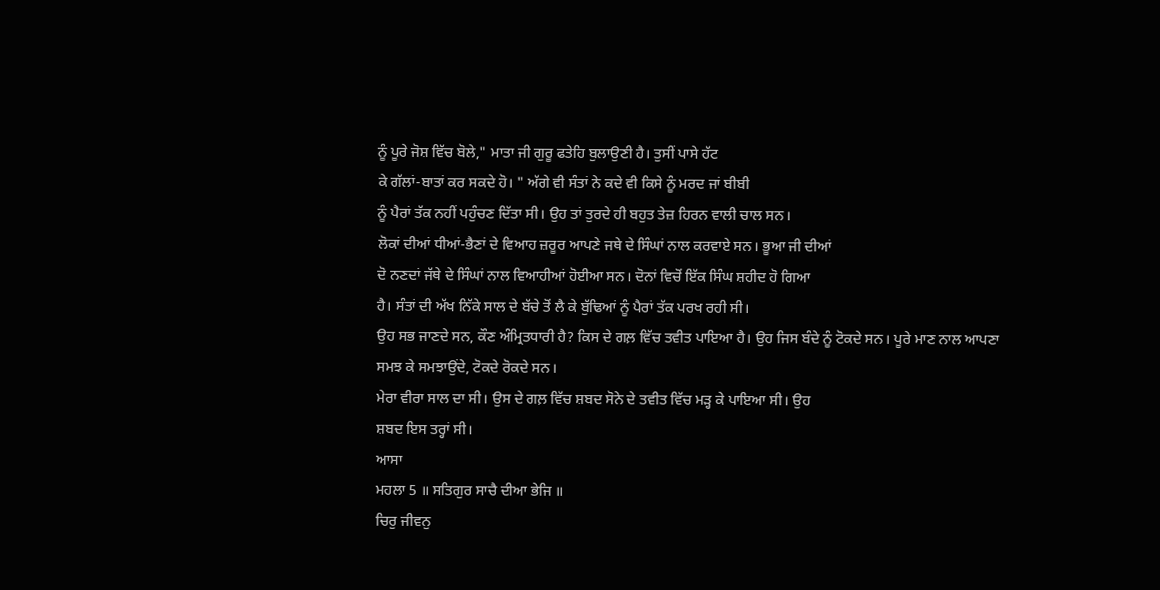ਨੂੰ ਪੂਰੇ ਜੋਸ਼ ਵਿੱਚ ਬੋਲੇ," ਮਾਤਾ ਜੀ ਗੁਰੂ ਫਤੇਹਿ ਬੁਲਾਉਣੀ ਹੈ। ਤੁਸੀਂ ਪਾਸੇ ਹੱਟ
ਕੇ ਗੱਲਾਂ-ਬਾਤਾਂ ਕਰ ਸਕਦੇ ਹੋ। " ਅੱਗੇ ਵੀ ਸੰਤਾਂ ਨੇ ਕਦੇ ਵੀ ਕਿਸੇ ਨੂੰ ਮਰਦ ਜਾਂ ਬੀਬੀ
ਨੂੰ ਪੈਰਾਂ ਤੱਕ ਨਹੀਂ ਪਹੁੰਚਣ ਦਿੱਤਾ ਸੀ। ਉਹ ਤਾਂ ਤੁਰਦੇ ਹੀ ਬਹੁਤ ਤੇਜ਼ ਹਿਰਨ ਵਾਲੀ ਚਾਲ ਸਨ।
ਲੋਕਾਂ ਦੀਆਂ ਧੀਆਂ-ਭੈਣਾਂ ਦੇ ਵਿਆਹ ਜ਼ਰੂਰ ਆਪਣੇ ਜਥੇ ਦੇ ਸਿੰਘਾਂ ਨਾਲ ਕਰਵਾਏ ਸਨ। ਭੂਆ ਜੀ ਦੀਆਂ
ਦੋ ਨਣਦਾਂ ਜੱਥੇ ਦੇ ਸਿੰਘਾਂ ਨਾਲ ਵਿਆਹੀਆਂ ਹੋਈਆ ਸਨ। ਦੋਨਾਂ ਵਿਚੋਂ ਇੱਕ ਸਿੰਘ ਸ਼ਹੀਦ ਹੋ ਗਿਆ
ਹੈ। ਸੰਤਾਂ ਦੀ ਅੱਖ ਨਿੱਕੇ ਸਾਲ ਦੇ ਬੱਚੇ ਤੋਂ ਲੈ ਕੇ ਬੁੱਢਿਆਂ ਨੂੰ ਪੈਰਾਂ ਤੱਕ ਪਰਖ ਰਹੀ ਸੀ।
ਉਹ ਸਭ ਜਾਣਦੇ ਸਨ, ਕੌਣ ਅੰਮ੍ਰਿਤਧਾਰੀ ਹੈ? ਕਿਸ ਦੇ ਗਲ਼ ਵਿੱਚ ਤਵੀਤ ਪਾਇਆ ਹੈ। ਉਹ ਜਿਸ ਬੰਦੇ ਨੂੰ ਟੋਕਦੇ ਸਨ। ਪੂਰੇ ਮਾਣ ਨਾਲ ਆਪਣਾ
ਸਮਝ ਕੇ ਸਮਝਾਉਂਦੇ, ਟੋਕਦੇ ਰੋਕਦੇ ਸਨ।
ਮੇਰਾ ਵੀਰਾ ਸਾਲ ਦਾ ਸੀ। ਉਸ ਦੇ ਗਲ਼ ਵਿੱਚ ਸ਼ਬਦ ਸੋਨੇ ਦੇ ਤਵੀਤ ਵਿੱਚ ਮੜ੍ਹ ਕੇ ਪਾਇਆ ਸੀ। ਉਹ
ਸ਼ਬਦ ਇਸ ਤਰ੍ਹਾਂ ਸੀ।
ਆਸਾ
ਮਹਲਾ 5 ॥ ਸਤਿਗੁਰ ਸਾਚੈ ਦੀਆ ਭੇਜਿ ॥
ਚਿਰੁ ਜੀਵਨੁ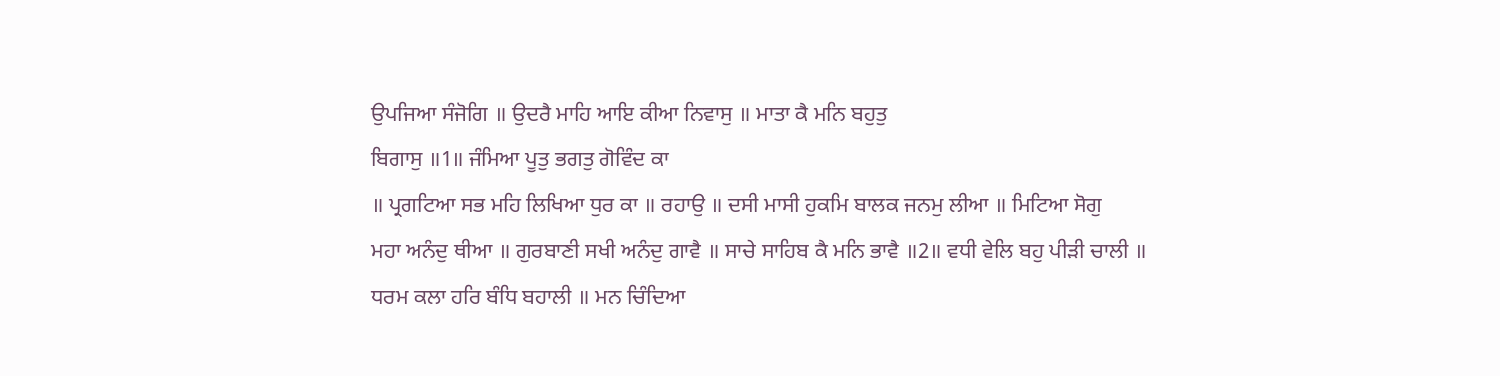ਉਪਜਿਆ ਸੰਜੋਗਿ ॥ ਉਦਰੈ ਮਾਹਿ ਆਇ ਕੀਆ ਨਿਵਾਸੁ ॥ ਮਾਤਾ ਕੈ ਮਨਿ ਬਹੁਤੁ
ਬਿਗਾਸੁ ॥1॥ ਜੰਮਿਆ ਪੂਤੁ ਭਗਤੁ ਗੋਵਿੰਦ ਕਾ
॥ ਪ੍ਰਗਟਿਆ ਸਭ ਮਹਿ ਲਿਖਿਆ ਧੁਰ ਕਾ ॥ ਰਹਾਉ ॥ ਦਸੀ ਮਾਸੀ ਹੁਕਮਿ ਬਾਲਕ ਜਨਮੁ ਲੀਆ ॥ ਮਿਟਿਆ ਸੋਗੁ
ਮਹਾ ਅਨੰਦੁ ਥੀਆ ॥ ਗੁਰਬਾਣੀ ਸਖੀ ਅਨੰਦੁ ਗਾਵੈ ॥ ਸਾਚੇ ਸਾਹਿਬ ਕੈ ਮਨਿ ਭਾਵੈ ॥2॥ ਵਧੀ ਵੇਲਿ ਬਹੁ ਪੀੜੀ ਚਾਲੀ ॥
ਧਰਮ ਕਲਾ ਹਰਿ ਬੰਧਿ ਬਹਾਲੀ ॥ ਮਨ ਚਿੰਦਿਆ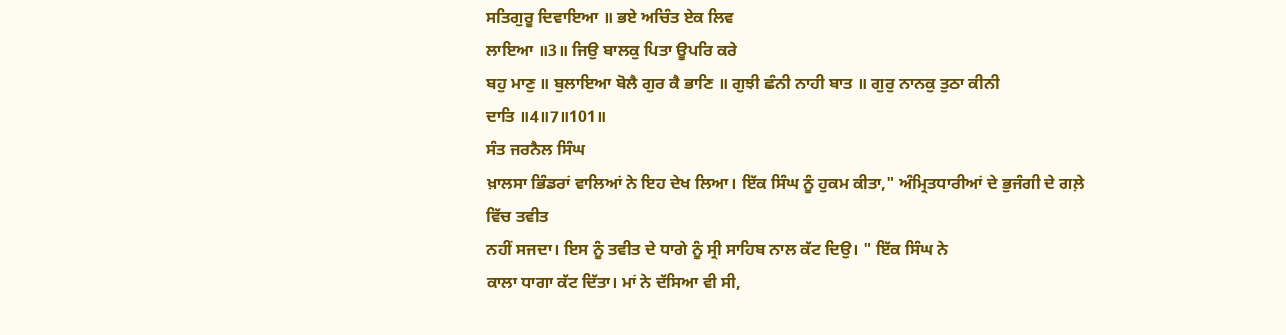ਸਤਿਗੁਰੂ ਦਿਵਾਇਆ ॥ ਭਏ ਅਚਿੰਤ ਏਕ ਲਿਵ
ਲਾਇਆ ॥3॥ ਜਿਉ ਬਾਲਕੁ ਪਿਤਾ ਊਪਰਿ ਕਰੇ
ਬਹੁ ਮਾਣੁ ॥ ਬੁਲਾਇਆ ਬੋਲੈ ਗੁਰ ਕੈ ਭਾਣਿ ॥ ਗੁਝੀ ਛੰਨੀ ਨਾਹੀ ਬਾਤ ॥ ਗੁਰੁ ਨਾਨਕੁ ਤੁਠਾ ਕੀਨੀ
ਦਾਤਿ ॥4॥7॥101॥
ਸੰਤ ਜਰਨੈਲ ਸਿੰਘ
ਖ਼ਾਲਸਾ ਭਿੰਡਰਾਂ ਵਾਲਿਆਂ ਨੇ ਇਹ ਦੇਖ ਲਿਆ। ਇੱਕ ਸਿੰਘ ਨੂੰ ਹੁਕਮ ਕੀਤਾ," ਅੰਮ੍ਰਿਤਧਾਰੀਆਂ ਦੇ ਭੁਜੰਗੀ ਦੇ ਗਲ਼ੇ ਵਿੱਚ ਤਵੀਤ
ਨਹੀਂ ਸਜਦਾ। ਇਸ ਨੂੰ ਤਵੀਤ ਦੇ ਧਾਗੇ ਨੂੰ ਸ੍ਰੀ ਸਾਹਿਬ ਨਾਲ ਕੱਟ ਦਿਉ। " ਇੱਕ ਸਿੰਘ ਨੇ
ਕਾਲਾ ਧਾਗਾ ਕੱਟ ਦਿੱਤਾ। ਮਾਂ ਨੇ ਦੱਸਿਆ ਵੀ ਸੀ,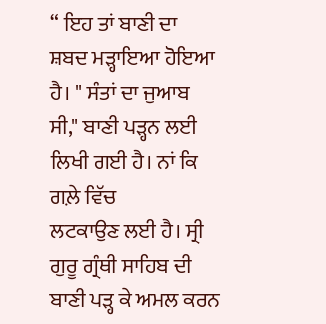“ ਇਹ ਤਾਂ ਬਾਣੀ ਦਾ
ਸ਼ਬਦ ਮੜ੍ਹਾਇਆ ਹੋਇਆ ਹੈ। " ਸੰਤਾਂ ਦਾ ਜੁਆਬ ਸੀ," ਬਾਣੀ ਪੜ੍ਹਨ ਲਈ ਲਿਖੀ ਗਈ ਹੈ। ਨਾਂ ਕਿ ਗਲ਼ੇ ਵਿੱਚ
ਲਟਕਾਉਣ ਲਈ ਹੈ। ਸ੍ਰੀ ਗੁਰੂ ਗ੍ਰੰਥੀ ਸਾਹਿਬ ਦੀ ਬਾਣੀ ਪੜ੍ਹ ਕੇ ਅਮਲ ਕਰਨ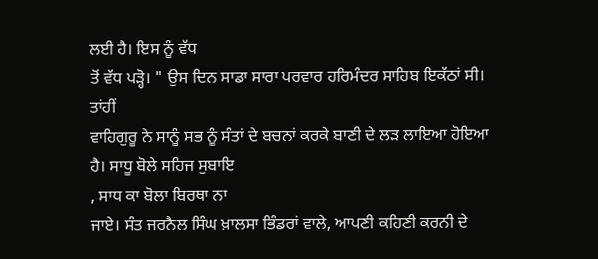ਲਈ ਹੈ। ਇਸ ਨੂੰ ਵੱਧ
ਤੋਂ ਵੱਧ ਪੜ੍ਹੋ। " ਉਸ ਦਿਨ ਸਾਡਾ ਸਾਰਾ ਪਰਵਾਰ ਹਰਿਮੰਦਰ ਸਾਹਿਬ ਇਕੱਠਾਂ ਸੀ। ਤਾਂਹੀਂ
ਵਾਹਿਗੁਰੂ ਨੇ ਸਾਨੂੰ ਸਭ ਨੂੰ ਸੰਤਾਂ ਦੇ ਬਚਨਾਂ ਕਰਕੇ ਬਾਣੀ ਦੇ ਲੜ ਲਾਇਆ ਹੋਇਆ ਹੈ। ਸਾਧੂ ਬੋਲੇ ਸਹਿਜ ਸੁਬਾਇ
, ਸਾਧ ਕਾ ਬੋਲਾ ਬਿਰਥਾ ਨਾ
ਜਾਏ। ਸੰਤ ਜਰਨੈਲ ਸਿੰਘ ਖ਼ਾਲਸਾ ਭਿੰਡਰਾਂ ਵਾਲੇ, ਆਪਣੀ ਕਹਿਣੀ ਕਰਨੀ ਦੇ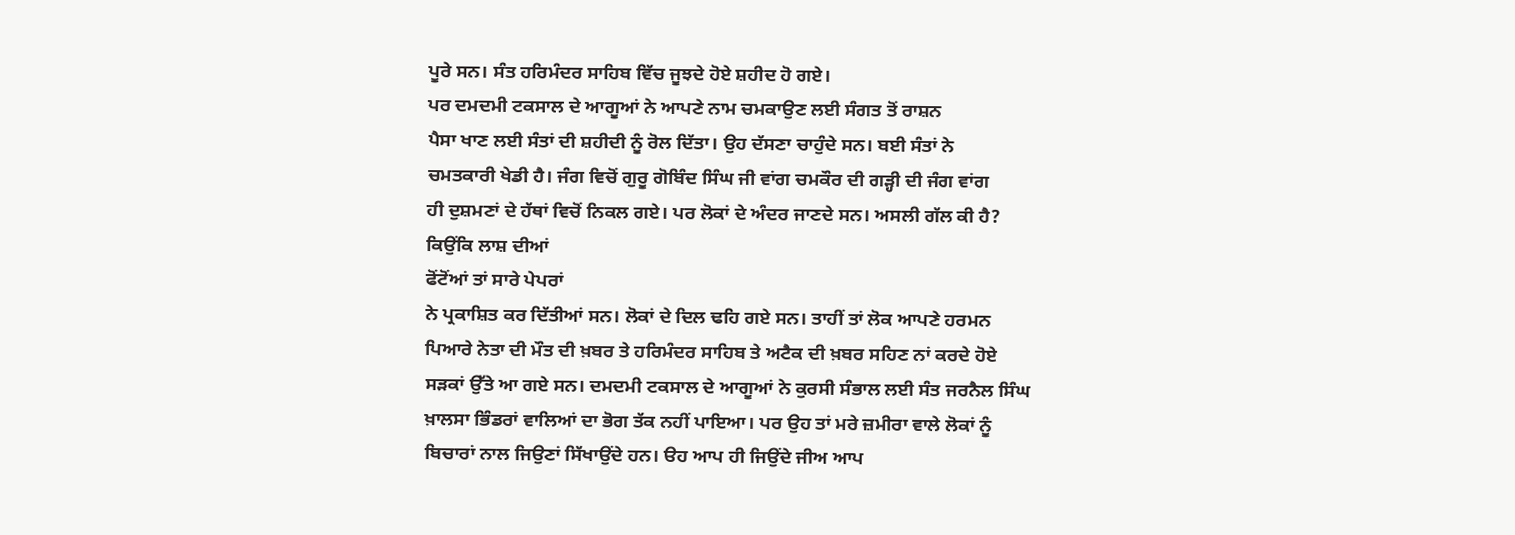ਪੂਰੇ ਸਨ। ਸੰਤ ਹਰਿਮੰਦਰ ਸਾਹਿਬ ਵਿੱਚ ਜੂਝਦੇ ਹੋਏ ਸ਼ਹੀਦ ਹੋ ਗਏ।
ਪਰ ਦਮਦਮੀ ਟਕਸਾਲ ਦੇ ਆਗੂਆਂ ਨੇ ਆਪਣੇ ਨਾਮ ਚਮਕਾਉਣ ਲਈ ਸੰਗਤ ਤੋਂ ਰਾਸ਼ਨ
ਪੈਸਾ ਖਾਣ ਲਈ ਸੰਤਾਂ ਦੀ ਸ਼ਹੀਦੀ ਨੂੰ ਰੋਲ ਦਿੱਤਾ। ਉਹ ਦੱਸਣਾ ਚਾਹੁੰਦੇ ਸਨ। ਬਈ ਸੰਤਾਂ ਨੇ
ਚਮਤਕਾਰੀ ਖੇਡੀ ਹੈ। ਜੰਗ ਵਿਚੋਂ ਗੁਰੂ ਗੋਬਿੰਦ ਸਿੰਘ ਜੀ ਵਾਂਗ ਚਮਕੌਰ ਦੀ ਗੜ੍ਹੀ ਦੀ ਜੰਗ ਵਾਂਗ
ਹੀ ਦੁਸ਼ਮਣਾਂ ਦੇ ਹੱਥਾਂ ਵਿਚੋਂ ਨਿਕਲ ਗਏ। ਪਰ ਲੋਕਾਂ ਦੇ ਅੰਦਰ ਜਾਣਦੇ ਸਨ। ਅਸਲੀ ਗੱਲ ਕੀ ਹੈ?
ਕਿਉਂਕਿ ਲਾਸ਼ ਦੀਆਂ
ਫੋਂਟੋਂਆਂ ਤਾਂ ਸਾਰੇ ਪੇਪਰਾਂ
ਨੇ ਪ੍ਰਕਾਸ਼ਿਤ ਕਰ ਦਿੱਤੀਆਂ ਸਨ। ਲੋਕਾਂ ਦੇ ਦਿਲ ਢਹਿ ਗਏ ਸਨ। ਤਾਹੀਂ ਤਾਂ ਲੋਕ ਆਪਣੇ ਹਰਮਨ
ਪਿਆਰੇ ਨੇਤਾ ਦੀ ਮੌਤ ਦੀ ਖ਼ਬਰ ਤੇ ਹਰਿਮੰਦਰ ਸਾਹਿਬ ਤੇ ਅਟੈਕ ਦੀ ਖ਼ਬਰ ਸਹਿਣ ਨਾਂ ਕਰਦੇ ਹੋਏ
ਸੜਕਾਂ ਉੱਤੇ ਆ ਗਏ ਸਨ। ਦਮਦਮੀ ਟਕਸਾਲ ਦੇ ਆਗੂਆਂ ਨੇ ਕੁਰਸੀ ਸੰਭਾਲ ਲਈ ਸੰਤ ਜਰਨੈਲ ਸਿੰਘ
ਖ਼ਾਲਸਾ ਭਿੰਡਰਾਂ ਵਾਲਿਆਂ ਦਾ ਭੋਗ ਤੱਕ ਨਹੀਂ ਪਾਇਆ। ਪਰ ਉਹ ਤਾਂ ਮਰੇ ਜ਼ਮੀਰਾ ਵਾਲੇ ਲੋਕਾਂ ਨੂੰ
ਬਿਚਾਰਾਂ ਨਾਲ ਜਿਉਣਾਂ ਸਿੱਖਾਉਂਦੇ ਹਨ। ੳਹ ਆਪ ਹੀ ਜਿਉਂਦੇ ਜੀਅ ਆਪ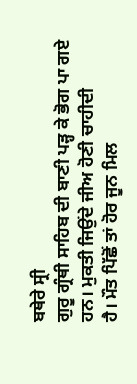ਬਥੇਰੇ ਸ੍ਰੀ
ਗੁਰੂ ਗ੍ਰੰਥੀ ਸਾਹਿਬ ਦੀ ਬਾਣੀ ਪੜ੍ਹ ਕੇ ਭੋਗ ਪਾ ਗਏ ਹਨ। ਮੁਕਤੀ ਜਿਉਂਦੇ ਜੀਅ ਹੋਣੀ ਚਾਹੀਦੀ
ਹੈ। ਮੌਤ ਪਿੱਛੋਂ ਤਾਂ ਹੋਰ ਜੂਨ ਮਿਲ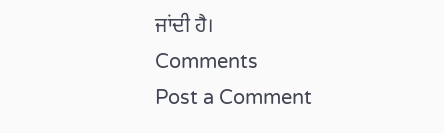ਜਾਂਦੀ ਹੈ।
Comments
Post a Comment